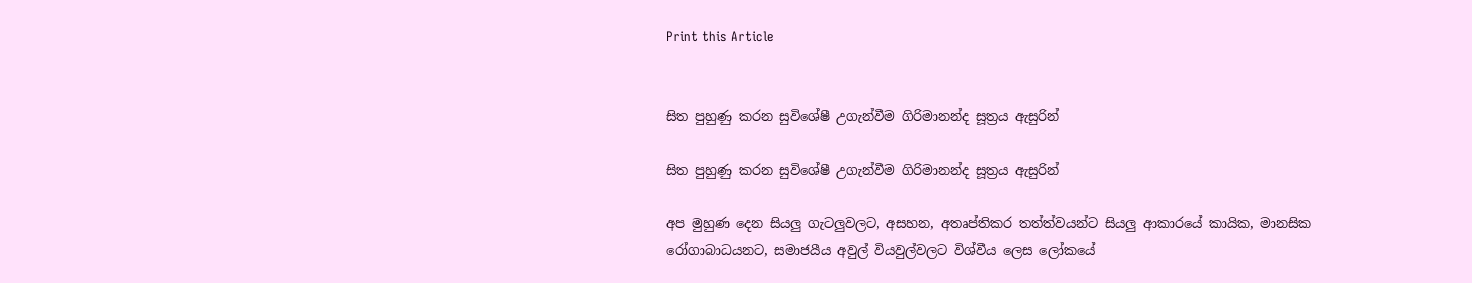Print this Article


සිත පුහුණු කරන සුවිශේෂී උගැන්වීම ගිරිමානන්ද සූත්‍රය ඇසුරින්

සිත පුහුණු කරන සුවිශේෂී උගැන්වීම ගිරිමානන්ද සූත්‍රය ඇසුරින්

අප මුහුණ දෙන සියලු ගැටලුවලට, අසහන, අතෘප්තිකර තත්ත්වයන්ට සියලු ආකාරයේ කායික, මානසික රෝගාබාධයනට, සමාජයීය අවුල් වියවුල්වලට විශ්වීය ලෙස ලෝකයේ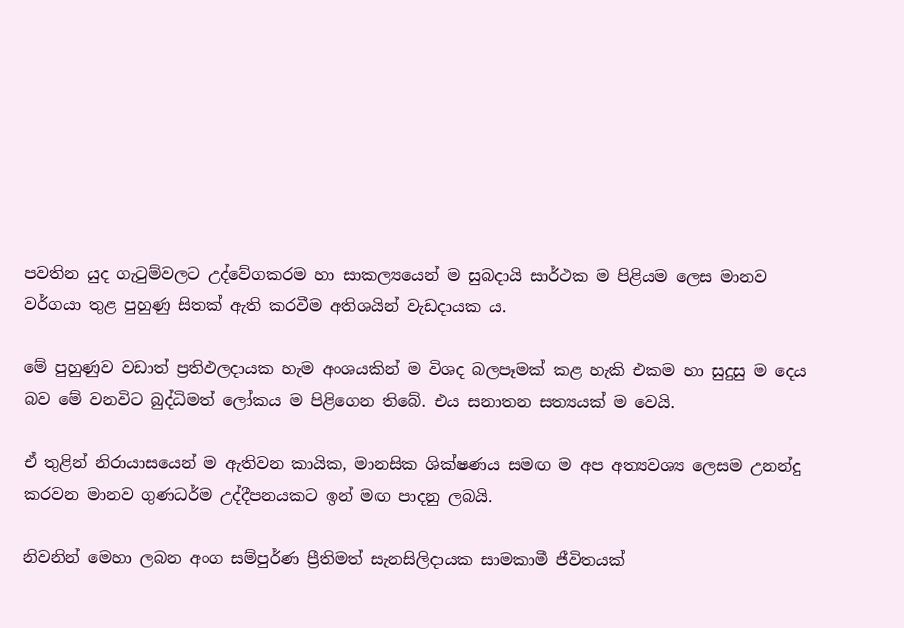පවතින යුද ගැටුම්වලට උද්වේගකරම හා සාකල්‍යයෙන් ම සුබදායි සාර්ථක ම පිළියම ලෙස මානව වර්ගයා තුළ පුහුණු සිතක් ඇති කරවීම අතිශයින් වැඩදායක ය.

මේ පුහුණුව වඩාත් ප්‍රතිඵලදායක හැම අංශයකින් ම විශද බලපෑමක් කළ හැකි එකම හා සුදුසු ම දෙය බව මේ වනවිට බුද්ධිමත් ලෝකය ම පිළිගෙන තිබේ. එය සනාතන සත්‍යයක් ම වෙයි.

ඒ තුළින් නිරායාසයෙන් ම ඇතිවන කායික, මානසික ශික්ෂණය සමඟ ම අප අත්‍යවශ්‍ය ලෙසම උනන්දු කරවන මානව ගුණධර්ම උද්දීපනයකට ඉන් මඟ පාදනු ලබයි.

නිවනින් මෙහා ලබන අංග සම්පුර්ණ ප්‍රීතිමත් සැනසිලිදායක සාමකාමී ජීවිතයක්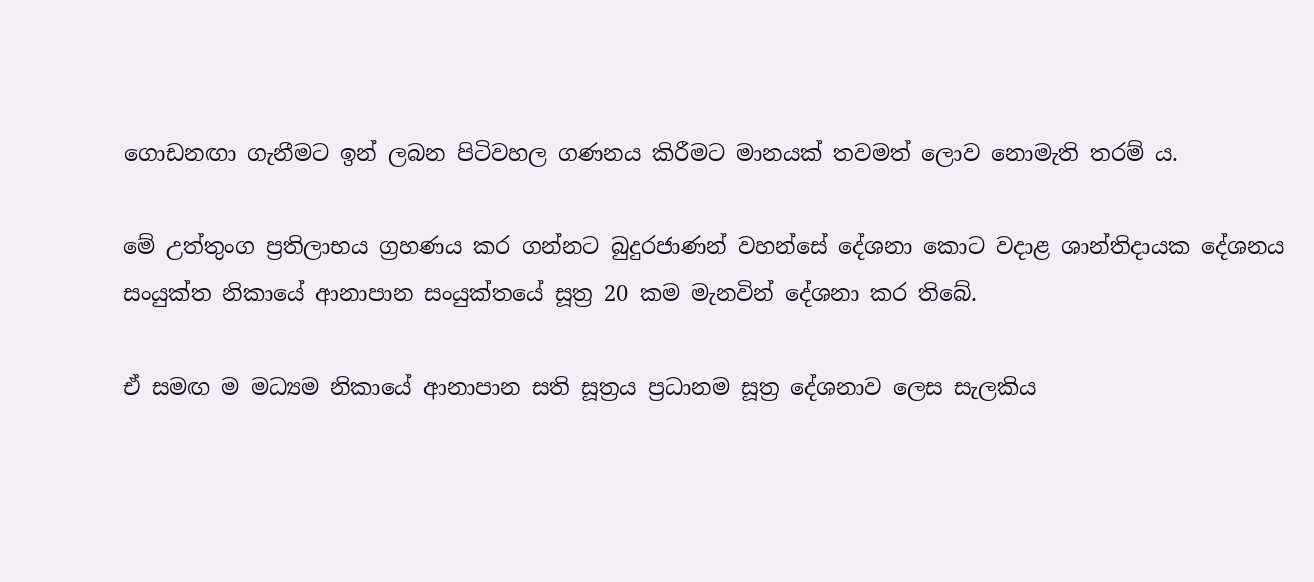ගොඩනඟා ගැනීමට ඉන් ලබන පිටිවහල ගණනය කිරීමට මානයක් තවමත් ලොව නොමැති තරම් ය.

මේ උත්තුංග ප්‍රතිලාභය ග්‍රහණය කර ගන්නට බුදුරජාණන් වහන්සේ දේශනා කොට වදාළ ශාන්තිදායක දේශනය සංයුක්ත නිකායේ ආනාපාන සංයුක්තයේ සූත්‍ර 20 කම මැනවින් දේශනා කර තිබේ.

ඒ සමඟ ම මධ්‍යම නිකායේ ආනාපාන සති සූත්‍රය ප්‍රධානම සූත්‍ර දේශනාව ලෙස සැලකිය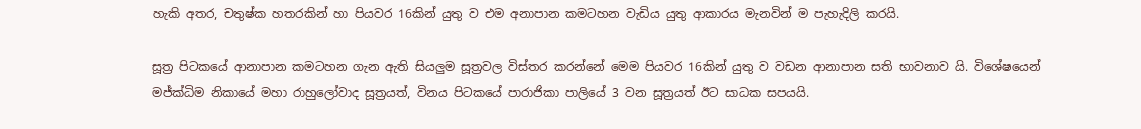හැකි අතර, චතුෂ්ක හතරකින් හා පියවර 16කින් යුතු ව එම අනාපාන කමටහන වැඩිය යුතු ආකාරය මැනවින් ම පැහැදිලි කරයි.

සූත්‍ර පිටකයේ ආනාපාන කමටහන ගැන ඇති සියලුම සූත්‍රවල විස්තර කරන්නේ මෙම පියවර 16කින් යුතු ව වඩන ආනාපාන සති භාවනාව යි. විශේෂයෙන් මජ්ක්‍ධිම නිකායේ මහා රාහුලෝවාද සූත්‍රයත්, විනය පිටකයේ පාරාජිකා පාලියේ 3 වන සූත්‍රයත් ඊට සාධක සපයයි.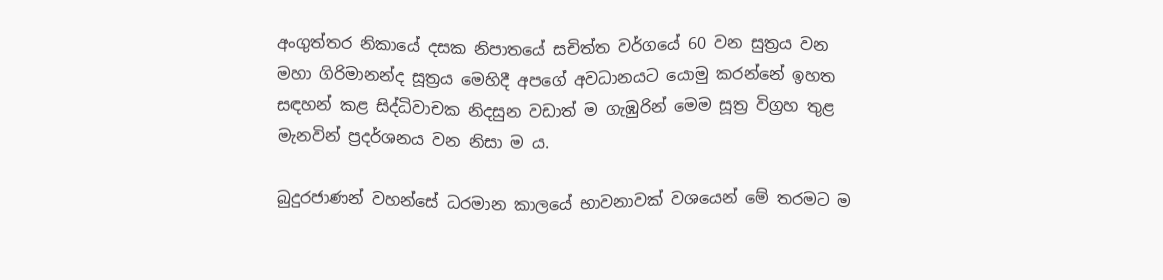අංගුත්තර නිකායේ දසක නිපාතයේ සචිත්ත වර්ගයේ 60 වන සුත්‍රය වන මහා ගිරිමානන්ද සූත්‍රය මෙහිදී අපගේ අවධානයට යොමු කරන්නේ ඉහත සඳහන් කළ සිද්ධිවාචක නිදසුන වඩාත් ම ගැඹුරින් මෙම සූත්‍ර විග්‍රහ තුළ මැනවින් ප්‍රදර්ශනය වන නිසා ම ය.

බුදුරජාණන් වහන්සේ ධරමාන කාලයේ භාවනාවක් වශයෙන් මේ තරමට ම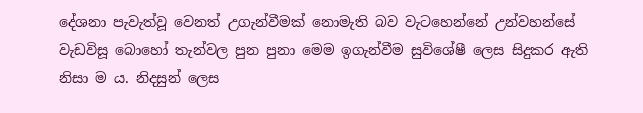දේශනා පැවැත්වූ වෙනත් උගැන්වීමක් නොමැති බව වැටහෙන්නේ උන්වහන්සේ වැඩවිසූ බොහෝ තැන්වල පුන පුනා මෙම ඉගැන්වීම සුවිශේෂී ලෙස සිදුකර ඇති නිසා ම ය. නිදසුන් ලෙස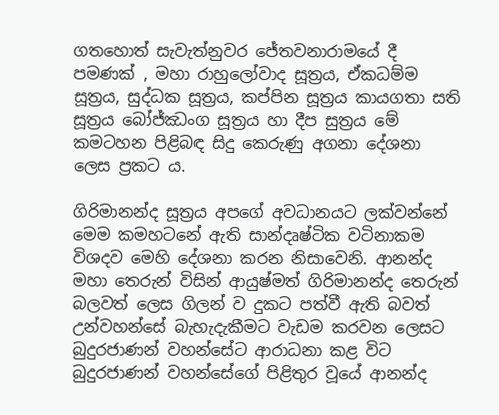ගතහොත් සැවැත්නුවර ජේතවනාරාමයේ දී පමණක් , මහා රාහුලෝවාද සූත්‍රය, ඒකධම්ම සූත්‍රය, සුද්ධක සූත්‍රය, කප්පින සූත්‍රය කායගතා සති සූත්‍රය බෝජ්ඣංග සූත්‍රය හා දීප සුත්‍රය මේ කමටහන පිළිබඳ සිදු කෙරුණු අගනා දේශනා ලෙස ප්‍රකට ය.

ගිරිමානන්ද සූත්‍රය අපගේ අවධානයට ලක්වන්නේ මෙම කමහටනේ ඇති සාන්දෘෂ්ටික වටිනාකම විශදව මෙහි දේශනා කරන නිසාවෙනි. ආනන්ද මහා තෙරුන් විසින් ආයුෂ්මත් ගිරිමානන්ද තෙරුන් බලවත් ලෙස ගිලන් ව දුකට පත්වී ඇති බවත් උන්වහන්සේ බැහැදැකීමට වැඩම කරවන ලෙසට බුදුරජාණන් වහන්සේට ආරාධනා කළ විට බුදුරජාණන් වහන්සේගේ පිළිතුර වූයේ ආනන්ද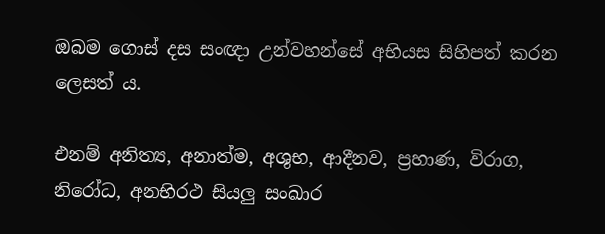ඔබම ගොස් දස සංඥා උන්වහන්සේ අභියස සිහිපත් කරන ලෙසත් ය.

එනම් අනිත්‍ය, අනාත්ම, අශුභ, ආදීනව, ප්‍රහාණ, විරාග, නිරෝධ, අනභිරථ සියලු සංඛාර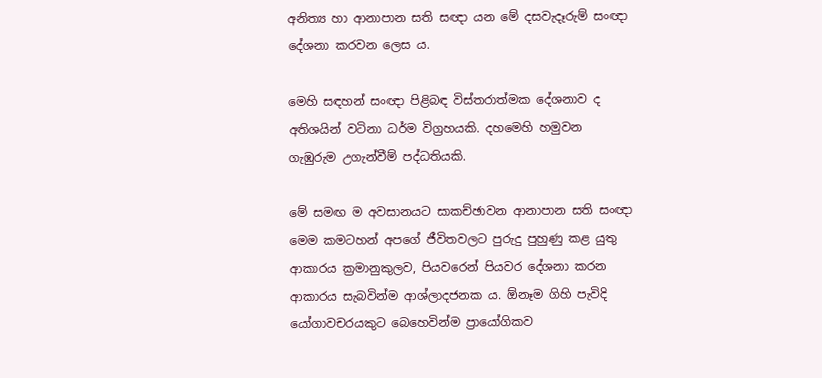අනිත්‍ය හා ආනාපාන සති සඥා යන මේ දසවැදෑරුම් සංඥා දේශනා කරවන ලෙස ය.

මෙහි සඳහන් සංඥා පිළිබඳ විස්තරාත්මක දේශනාව ද අතිශයින් වටිනා ධර්ම විග්‍රහයකි. දහමෙහි හමුවන ගැඹුරුම උගැන්වීම් පද්ධතියකි.

මේ සමඟ ම අවසානයට සාකච්ඡ‍ාවන ආනාපාන සති සංඥා මෙම කමටහන් අපගේ ජීවිතවලට පුරුදු පුහුණු කළ යුතු ආකාරය ක්‍රමානුකුලව, පියවරෙන් පියවර දේශනා කරන ආකාරය සැබවින්ම ආශ්ලාදජනක ය. ඕනෑම ගිහි පැවිදි යෝගාවචරයකුට බෙහෙවින්ම ප්‍රායෝගිකව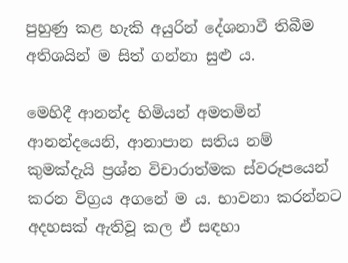පුහුණු කළ හැකි අයුරින් දේශනාවී තිබීම අතිශයින් ම සිත් ගන්නා සුළු ය.

මෙහිදී ආනන්ද හිමියන් අමතමින් ආනන්දයෙනි, ආනාපාන සතිය නම් කුමක්දැයි ප්‍රශ්න විචාරාත්මක ස්වරූපයෙන් කරන විග්‍රය අගනේ ම ය. භාවනා කරන්නට අදහසක් ඇතිවූ කල ඒ සඳහා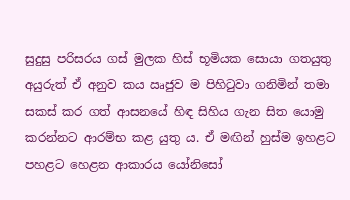සුදුසු පරිසරය ගස් මුලක හිස් භූමියක සොයා ගතයුතු අයුරුත් ඒ අනුව කය ඍජුව ම පිහිටුවා ගනිමින් තමා සකස් කර ගත් ආසනයේ හිඳ සිහිය ගැන සිත යොමු කරන්නට ආරම්භ කළ යුතු ය. ඒ මඟින් හුස්ම ඉහළට පහළට හෙළන ආකාරය යෝනිසෝ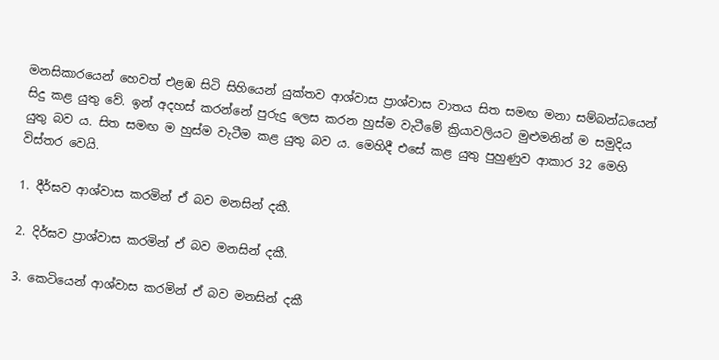මනසිකාරයෙන් හෙවත් එළඹ සිටි සිහියෙන් යුක්තව ආශ්වාස ප්‍රාශ්වාස වාතය සිත සමඟ මනා සම්බන්ධයෙන් සිදු කළ යුතු වේ. ඉන් අදහස් කරන්නේ පුරුදු ලෙස කරන හුස්ම වැටීමේ ක්‍රියාවලියට මුළුමනින් ම සමුදිය යුතු බව ය. සිත සමඟ ම හුස්ම වැටීම කළ යුතු බව ය. මෙහිදී එසේ කළ යුතු පුහුණුව ආකාර 32 මෙහි විස්තර වෙයි.

1. දීර්ඝව ආශ්වාස කරමින් ඒ බව මනසින් දකී.

2. දිර්ඝව ප්‍රාශ්වාස කරමින් ඒ බව මනසින් දකී.

3. කෙටියෙන් ආශ්වාස කරමින් ඒ බව මනසින් දකී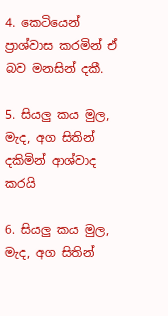4. කෙටියෙන් ප්‍රාශ්වාස කරමින් ඒ බව මනසින් දකී.

5. සියලු කය මුල, මැද, අග සිතින් දකිමින් ආශ්වාද කරයි

6. සියලු කය මුල, මැද, අග සිතින්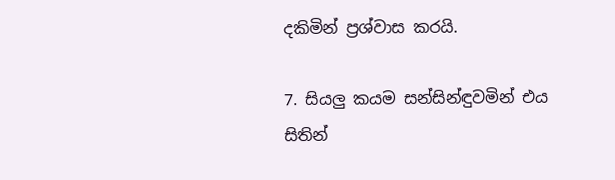දකිමින් ප්‍රශ්වාස කරයි.

7. සියලු කයම සන්සින්ඳුවමින් එය සිතින්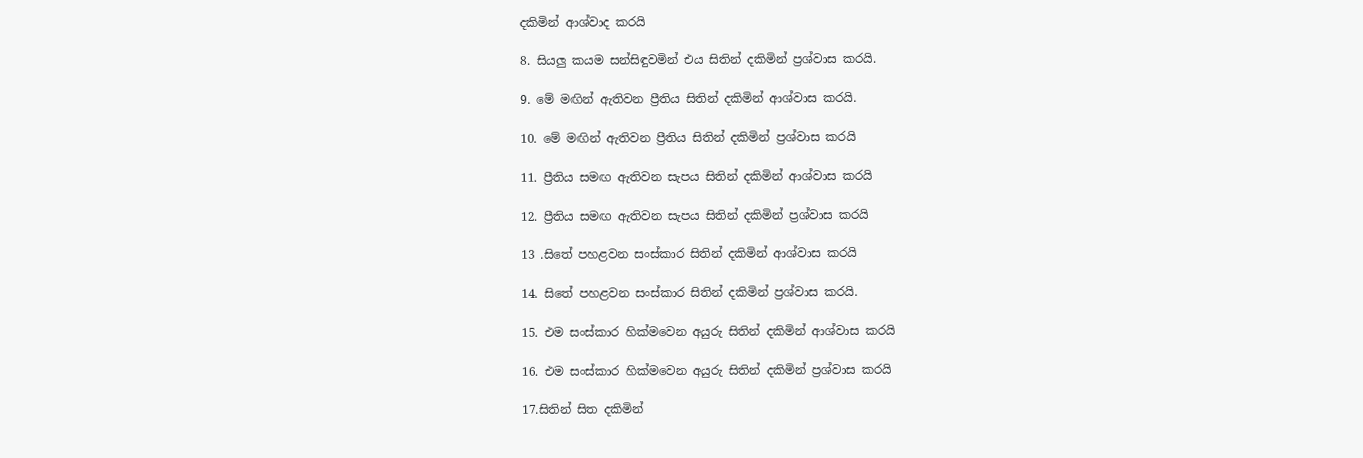දකිමින් ආශ්වාද කරයි

8. සියලු කයම සන්සිඳුවමින් එය සිතින් දකිමින් ප්‍රශ්වාස කරයි.

9. මේ මඟින් ඇතිවන ප්‍රීතිය සිතින් දකිමින් ආශ්වාස කරයි.

10. මේ මඟින් ඇතිවන ප්‍රීතිය සිතින් දකිමින් ප්‍රශ්වාස කරයි

11. ප්‍රීතිය සමඟ ඇතිවන සැපය සිතින් දකිමින් ආශ්වාස කරයි

12. ප්‍රීතිය සමඟ ඇතිවන සැපය සිතින් දකිමින් ප්‍රශ්වාස කරයි

13 .සිතේ පහළවන සංස්කාර සිතින් දකිමින් ආශ්වාස කරයි

14. සිතේ පහළවන සංස්කාර සිතින් දකිමින් ප්‍රශ්වාස කරයි.

15. එම සංස්කාර හික්මවෙන අයුරු සිතින් දකිමින් ආශ්වාස කරයි

16. එම සංස්කාර හික්මවෙන අයුරු සිතින් දකිමින් ප්‍රශ්වාස කරයි

17.සිතින් සිත දකිමින්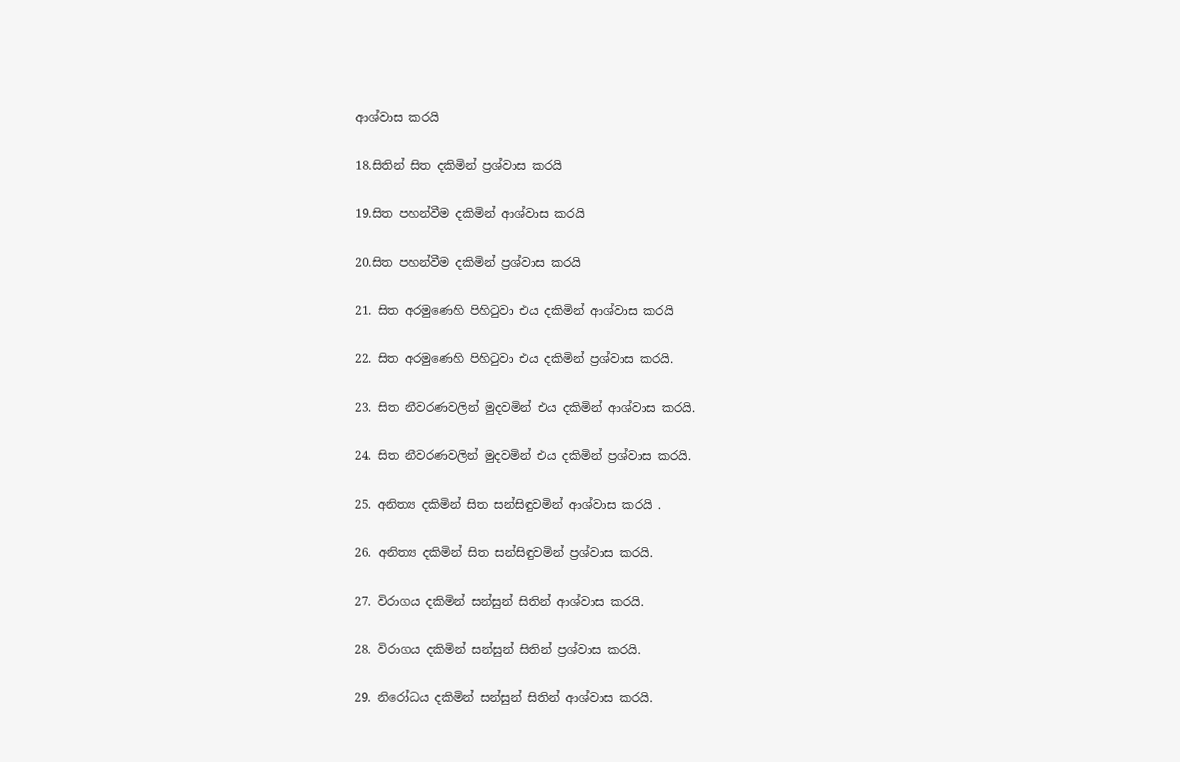ආශ්වාස කරයි

18.සිතින් සිත දකිමින් ප්‍රශ්වාස කරයි

19.සිත පහන්වීම දකිමින් ආශ්වාස කරයි

20.සිත පහන්වීම දකිමින් ප්‍රශ්වාස කරයි

21. සිත අරමුණෙහි පිහිටුවා එය දකිමින් ආශ්වාස කරයි

22. සිත අරමුණෙහි පිහිටුවා එය දකිමින් ප්‍රශ්වාස කරයි.

23. සිත නීවරණවලින් මුදවමින් එය දකිමින් ආශ්වාස කරයි.

24. සිත නීවරණවලින් මුදවමින් එය දකිමින් ප්‍රශ්වාස කරයි.

25. අනිත්‍ය දකිමින් සිත සන්සිඳුවමින් ආශ්වාස කරයි .

26. අනිත්‍ය දකිමින් සිත සන්සිඳුවමින් ප්‍රශ්වාස කරයි.

27. විරාගය දකිමින් සන්සුන් සිතින් ආශ්වාස කරයි.

28. විරාගය දකිමින් සන්සුන් සිතින් ප්‍රශ්වාස කරයි.

29. නිරෝධය දකිමින් සන්සුන් සිතින් ආශ්වාස කරයි.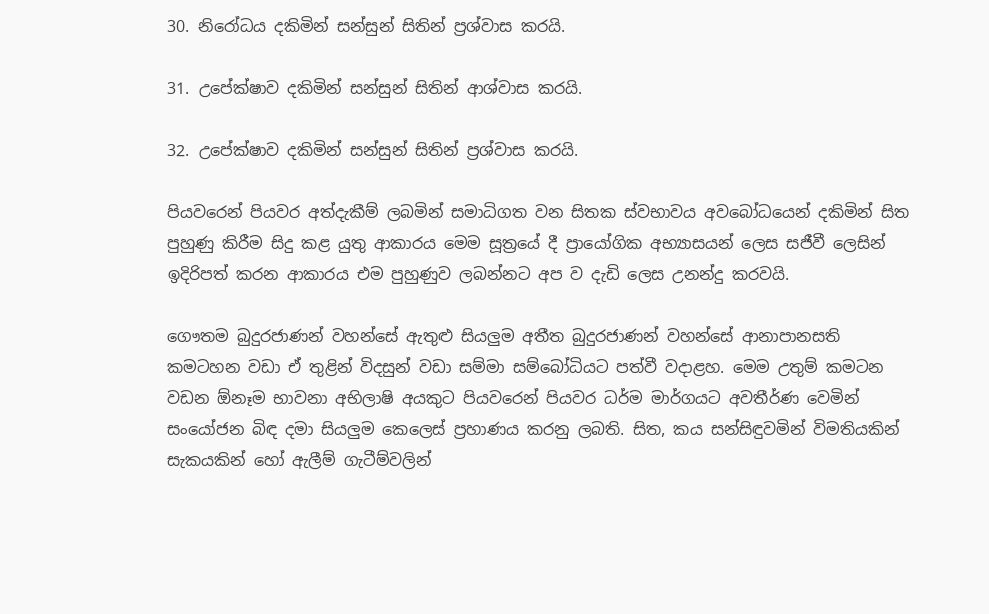30. නිරෝධය දකිමින් සන්සුන් සිතින් ප්‍රශ්වාස කරයි.

31. උපේක්ෂාව දකිමින් සන්සුන් සිතින් ආශ්වාස කරයි.

32. උපේක්ෂාව දකිමින් සන්සුන් සිතින් ප්‍රශ්වාස කරයි.

පියවරෙන් පියවර අත්දැකීම් ලබමින් සමාධිගත වන සිතක ස්වභාවය අවබෝධයෙන් දකිමින් සිත පුහුණු කිරීම සිදු කළ යුතු ආකාරය මෙම සූත්‍රයේ දී ප්‍රායෝගික අභ්‍යාසයන් ලෙස සජීවී ලෙසින් ඉදිරිපත් කරන ආකාරය එම පුහුණුව ලබන්නට අප ව දැඩි ලෙස උනන්දු කරවයි.

ගෞතම බුදුරජාණන් වහන්සේ ඇතුළු සියලුම අතීත බුදුරජාණන් වහන්සේ ආනාපානසති කමටහන වඩා ඒ තුළින් විදසුන් වඩා සම්මා සම්බෝධියට පත්වී වදාළහ. මෙම උතුම් කමටන වඩන ඕනෑම භාවනා අභිලාෂි අයකුට පියවරෙන් පියවර ධර්ම මාර්ගයට අවතීර්ණ වෙමින් සංයෝජන බිඳ දමා සියලුම කෙලෙස් ප්‍රහාණය කරනු ලබති. සිත, කය සන්සිඳුවමින් විමතියකින් සැකයකින් හෝ ඇලීම් ගැටීම්වලින්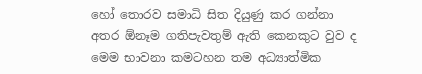හෝ තොරව සමාධි සිත දියුණු කර ගන්නා අතර ඕනෑම ගතිපැවතුම් ඇති කෙනකුට වුව ද මෙම භාවනා කමටහන තම අධ්‍යාත්මික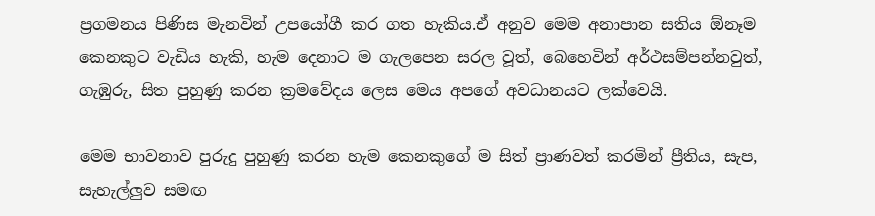ප්‍රගමනය පිණිස මැනවින් උපයෝගී කර ගත හැකිය.ඒ අනුව මෙම අනාපාන සතිය ඕනෑම කෙනකුට වැඩිය හැකි, හැම දෙනාට ම ගැලපෙන සරල වූත්, බෙහෙවින් අර්ථසම්පන්නවුත්, ගැඹුරු, සිත පුහුණු කරන ක්‍රමවේදය ලෙස මෙය අපගේ අවධානයට ලක්වෙයි.

මෙම භාවනාව පුරුදු පුහුණු කරන හැම කෙනකුගේ ම සිත් ප්‍රාණවත් කරමින් ප්‍රීතිය, සැප, සැහැල්ලුව සමඟ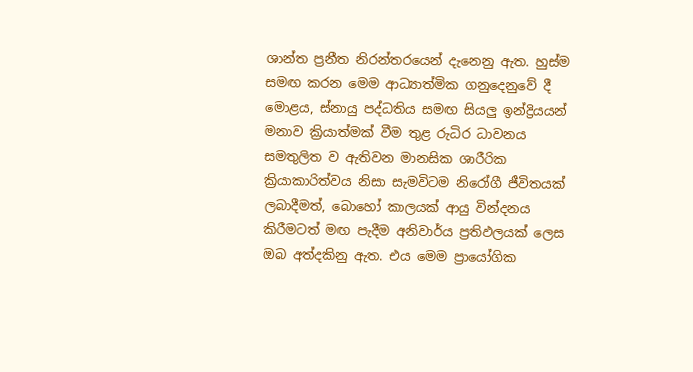ශාන්ත ප්‍රනීත නිරන්තරයෙන් දැනෙනු ඇත. හුස්ම සමඟ කරන මෙම ආධ්‍යාත්මික ගනුදෙනුවේ දී මොළය, ස්නායු පද්ධතිය සමඟ සියලු ඉන්ද්‍රියයන් මනාව ක්‍රියාත්මක් වීම තුළ රුධිර ධාවනය සමතුලිත ව ඇතිවන මානසික ශාරීරික ක්‍රියාකාරිත්වය නිසා සැමවිටම නිරෝගී ජීවිතයක් ලබාදීමත්, බොහෝ කාලයක් ආයු වින්දනය කිරීමටත් මඟ පැදීම අනිවාර්ය ප්‍රතිඵලයක් ලෙස ඔබ අත්දකිනු ඇත. එය මෙම ප්‍රායෝගික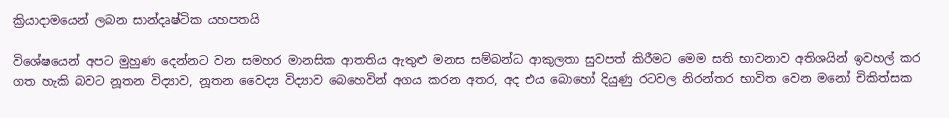ක්‍රියාදාමයෙන් ලබන සාන්දෘෂ්ටික යහපතයි

විශේෂයෙන් අපට මුහුණ දෙන්නට වන සමහර මානසික ආතතිය ඇතුළු මනස සම්බන්ධ ආකුලතා සුවපත් කිරීමට මෙම සති භාවනාව අතිශයින් ඉවහල් කර ගත හැකි බවට නූතන විද්‍යාව, නූතන වෛද්‍ය විද්‍යාව බෙහෙවින් අගය කරන අතර, අද එය බොහෝ දියුණු රටවල නිරන්තර භාවිත වෙන මනෝ චිකිත්සක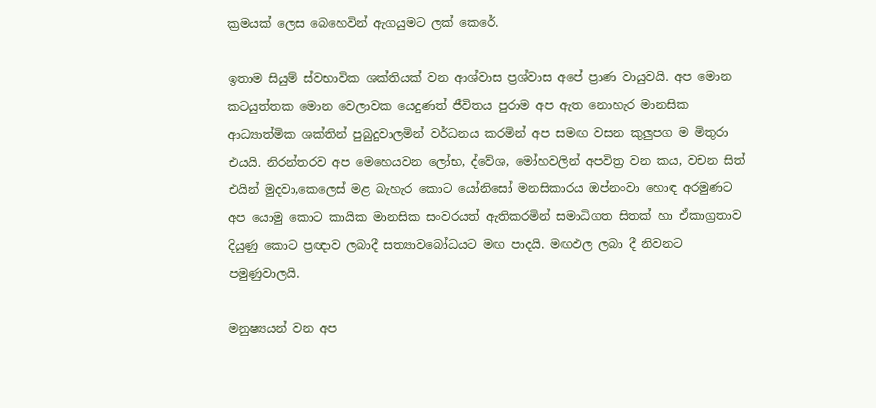ක්‍රමයක් ලෙස බෙහෙවින් ඇගයුමට ලක් කෙරේ.

ඉතාම සියුම් ස්වභාවික ශක්තියක් වන ආශ්වාස ප්‍රශ්වාස අපේ ප්‍රාණ වායුවයි. අප මොන කටයුත්තක මොන වෙලාවක යෙදුණත් ජීවිතය පුරාම අප ඇත නොහැර මානසික ආධ්‍යාත්මික ශක්තින් පුබුදුවාලමින් වර්ධනය කරමින් අප සමඟ වසන කුලුපග ම මිතුරා එයයි. නිරන්තරව අප මෙහෙයවන ලෝභ, ද්වේශ, මෝහවලින් අපවිත්‍ර වන කය, වචන සිත් එයින් මුදවා,කෙලෙස් මළ බැහැර කොට යෝනිසෝ මනසිකාරය ඔප්නංවා හොඳ අරමුණට අප යොමු කොට කායික මානසික සංවරයත් ඇතිකරමින් සමාධිගත සිතක් හා ඒකාග්‍රතාව දියුණු කොට ප්‍රඥාව ලබාදී සත්‍යාවබෝධයට මඟ පාදයි. මඟඵල ලබා දී නිවනට පමුණුවාලයි.

මනුෂ්‍යයන් වන අප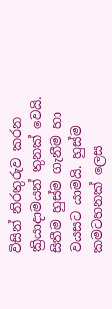විසින් නිරතුරුව කරන ක්‍රියාදාමයන් තුනක් වෙයි. සිතීම හුස්ම ගැනීම හා වයසට යාමයි. හුස්ම කමටහනක් ලෙස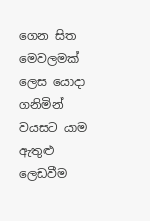ගෙන සිත මෙවලමක් ලෙස යොදා ගනිමින් වයසට යාම ඇතුළු ලෙඩවීම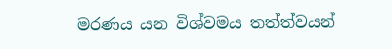මරණය යන විශ්වමය තත්ත්වයන්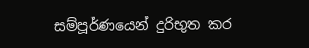සම්පූර්ණයෙන් දුරිභුත කර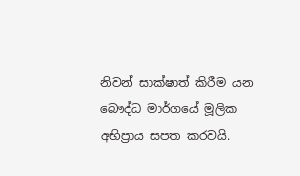නිවන් සාක්ෂාත් කිරීම යන බෞද්ධ මාර්ගයේ මූලික අභිප්‍රාය සපත කරවයි.